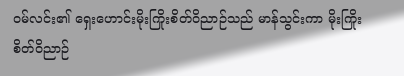ဝမ်လင်း၏ ရှေးဟောင်းမိုးကြိုးစိတ်ဝိညာဉ်သည် မာန်သွင်းကာ မိုးကြိုးစိတ်ဝိညာဉ်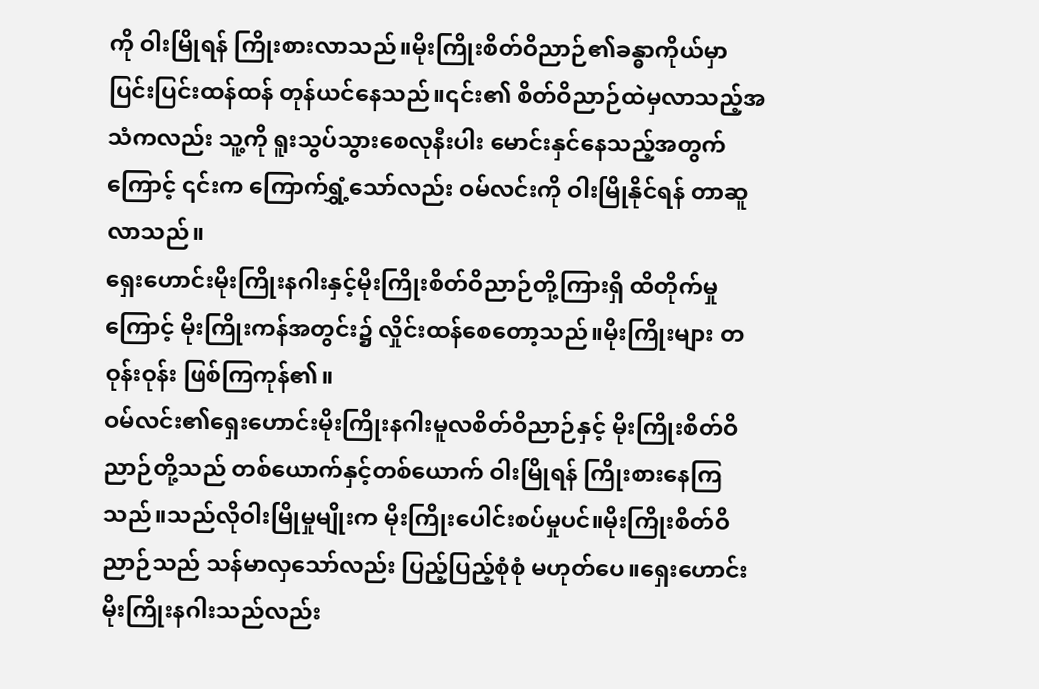ကို ဝါးမြိုရန် ကြိုးစားလာသည်။မိုးကြိုးစိတ်ဝိညာဉ်၏ခန္ဓာကိုယ်မှာ ပြင်းပြင်းထန်ထန် တုန်ယင်နေသည်။၎င်း၏ စိတ်ဝိညာဉ်ထဲမှလာသည့်အသံကလည်း သူ့ကို ရူးသွပ်သွားစေလုနီးပါး မောင်းနှင်နေသည့်အတွက်ကြောင့် ၎င်းက ကြောက်ရွှံ့သော်လည်း ဝမ်လင်းကို ဝါးမြိုနိုင်ရန် တာဆူလာသည်။
ရှေးဟောင်းမိုးကြိုးနဂါးနှင့်မိုးကြိုးစိတ်ဝိညာဉ်တို့ကြားရှိ ထိတိုက်မှုကြောင့် မိုးကြိုးကန်အတွင်း၌ လှိုင်းထန်စေတော့သည်။မိုးကြိုးများ တဝုန်းဝုန်း ဖြစ်ကြကုန်၏။
ဝမ်လင်း၏ရှေးဟောင်းမိုးကြိုးနဂါးမူလစိတ်ဝိညာဉ်နှင့် မိုးကြိုးစိတ်ဝိညာဉ်တို့သည် တစ်ယောက်နှင့်တစ်ယောက် ဝါးမြိုရန် ကြိုးစားနေကြသည်။သည်လိုဝါးမြိုမှုမျိုးက မိုးကြိုးပေါင်းစပ်မှုပင်။မိုးကြိုးစိတ်ဝိညာဉ်သည် သန်မာလှသော်လည်း ပြည့်ပြည့်စုံစုံ မဟုတ်ပေ။ရှေးဟောင်းမိုးကြိုးနဂါးသည်လည်း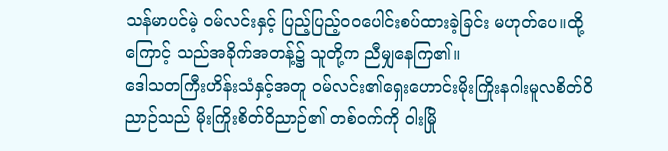သန်မာပင်မဲ့ ဝမ်လင်းနှင့် ပြည့်ပြည့်ဝဝပေါင်းစပ်ထားခဲ့ခြင်း မဟုတ်ပေ။ထို့ကြောင့် သည်အခိုက်အတန့်၌ သူတို့က ညီမျှနေကြ၏။
ဒေါသတကြီးဟိန်းသံနှင့်အတူ ဝမ်လင်း၏ရှေးဟောင်းမိုးကြိုးနဂါးမူလစိတ်ဝိညာဉ်သည် မိုးကြိုးစိတ်ဝိညာဉ်၏ တစ်ဝက်ကို ဝါးမြို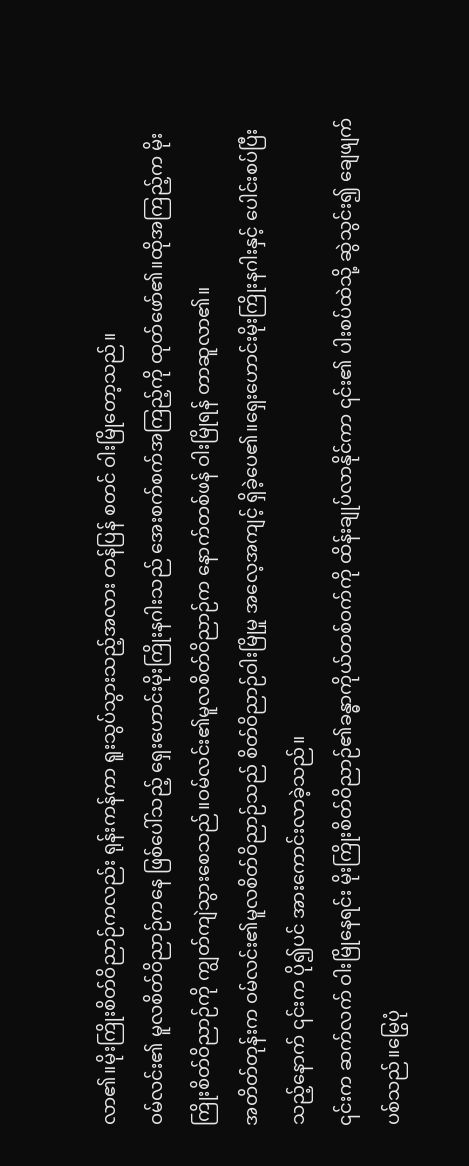လာ၏။မိုးကြိုးစိတ်ဝိညာဉ်ကလည်း ရုန်းကန်ကာ ရူးသွပ်သွားသည့်အလား တန်ပြန် စတင် ဝါးမြိုတော့သည်။
ဝမ်လင်း၏ မူလစိတ်ဝိညာဉ်ကနေ ဖြစ်ပေါ်သည့် ရှေးဟောင်းမိုးကြိုးနဂါးသည် အေးစက်စက်အကြည့်ကို ထုတ်ဖော်၏။ထိုအကြည့်က မိုးကြိုးစိတ်ဝိညာဉ်ကို ကျွတ်ကျဲသွားစေသည်။ဝမ်လင်း၏မူလစိတ်ဝိညာဉ်က နောက်တစ်ဖန် ဝါးမြိုရန် တာဆူလာ၏။
အတိတ်တုန်းက ဝမ်လင်း၏မူလစိတ်ဝိညာဉ်သည် စိတ်ဝိညာဉ်ဝါးမြိုမှု အလေ့အကျင့် ရှိခဲ့ပေ၏။ရှေးဟောင်းမိုးကြိုးနဂါးနှင့် ပေါင်းစပ်ပြီးသည့်နောက် ၎င်းက ပို၍ပင် အားကောင်းလာခဲ့သည်။
၎င်းက ဆက်လက် ဝါးမြိုနေရင်း မိုးကြိုးစိတ်ဝိညာဉ်၏ခန္ဓာကိုယ်တစ်ဝက်ကို ထိန်းချုပ်လာနိုင်ကာ ၎င်း၏ ပါးစပ်ထဲသို့ ဆွဲသွင်း၍ ချေဖျက်ပစ်သည်။မြွေပုံ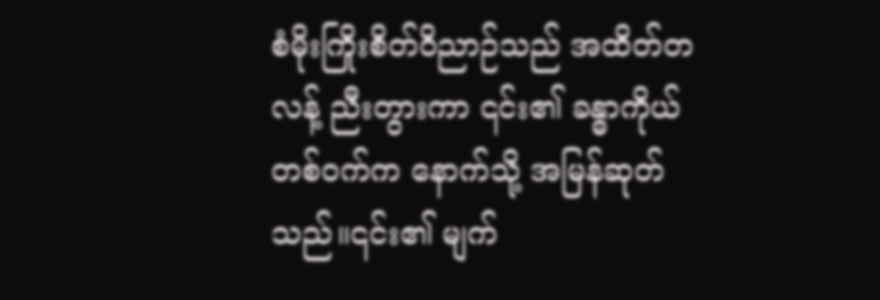စံမိုးကြိုးစိတ်ဝိညာဉ်သည် အထိတ်တလန့် ညီးတွားကာ ၎င်း၏ ခန္ဓာကိုယ်တစ်ဝက်က နောက်သို့ အမြန်ဆုတ်သည်။၎င်း၏ မျက်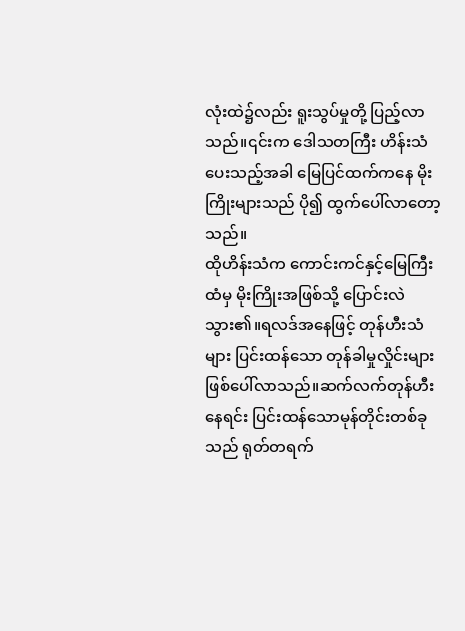လုံးထဲ၌လည်း ရူးသွပ်မှုတို့ ပြည့်လာသည်။၎င်းက ဒေါသတကြီး ဟိန်းသံပေးသည့်အခါ မြေပြင်ထက်ကနေ မိုးကြိုးများသည် ပို၍ ထွက်ပေါ်လာတော့သည်။
ထိုဟိန်းသံက ကောင်းကင်နှင့်မြေကြီးထံမှ မိုးကြိုးအဖြစ်သို့ ပြောင်းလဲသွား၏။ရလဒ်အနေဖြင့် တုန်ဟီးသံများ ပြင်းထန်သော တုန်ခါမှုလှိုင်းများ ဖြစ်ပေါ်လာသည်။ဆက်လက်တုန်ဟီးနေရင်း ပြင်းထန်သောမုန်တိုင်းတစ်ခုသည် ရုတ်တရက်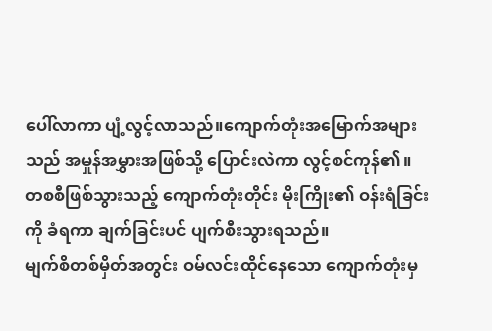ပေါ်လာကာ ပျံ့လွင့်လာသည်။ကျောက်တုံးအမြောက်အများသည် အမှုန်အမွှားအဖြစ်သို့ ပြောင်းလဲကာ လွင့်စင်ကုန်၏။
တစစီဖြစ်သွားသည့် ကျောက်တုံးတိုင်း မိုးကြိုး၏ ဝန်းရံခြင်းကို ခံရကာ ချက်ခြင်းပင် ပျက်စီးသွားရသည်။
မျက်စိတစ်မှိတ်အတွင်း ဝမ်လင်းထိုင်နေသော ကျောက်တုံးမှ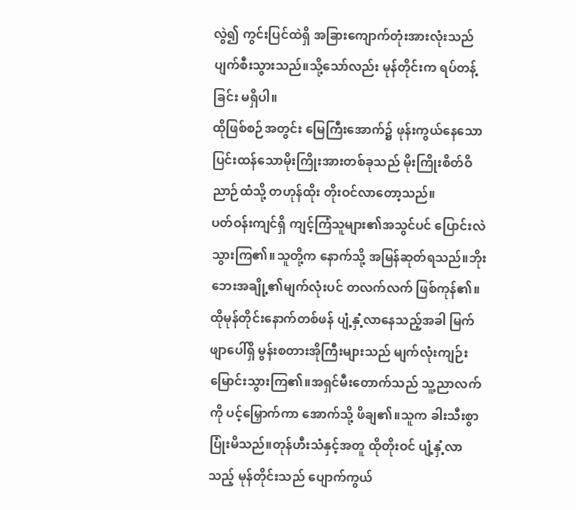လွဲ၍ ကွင်းပြင်ထဲရှိ အခြားကျောက်တုံးအားလုံးသည် ပျက်စီးသွားသည်။သို့သော်လည်း မုန်တိုင်းက ရပ်တန့်ခြင်း မရှိပါ။
ထိုဖြစ်စဉ်အတွင်း မြေကြီးအောက်၌ ဖုန်းကွယ်နေသော ပြင်းထန်သောမိုးကြိုးအားတစ်ခုသည် မိုးကြိုးစိတ်ဝိညာဉ်ထံသို့ တဟုန်ထိုး တိုးဝင်လာတော့သည်။
ပတ်ဝန်းကျင်ရှိ ကျင့်ကြံသူများ၏အသွင်ပင် ပြောင်းလဲသွားကြ၏။သူတို့က နောက်သို့ အမြန်ဆုတ်ရသည်။ဘိုးဘေးအချို့၏မျက်လုံးပင် တလက်လက် ဖြစ်ကုန်၏။
ထိုမုန်တိုင်းနောက်တစ်ဖန် ပျံ့နှံ့လာနေသည့်အခါ မြက်ဖျာပေါ်ရှိ မွန်းစတားအိုကြီးများသည် မျက်လုံးကျဉ်းမြောင်းသွားကြ၏။အရှင်မီးတောက်သည် သူ့ညာလက်ကို ပင့်မြှောက်ကာ အောက်သို့ ဖိချ၏။သူက ခါးသီးစွာ ပြုံးမိသည်။တုန်ဟီးသံနှင့်အတူ ထိုတိုးဝင် ပျံ့နှံ့လာသည့် မုန်တိုင်းသည် ပျောက်ကွယ်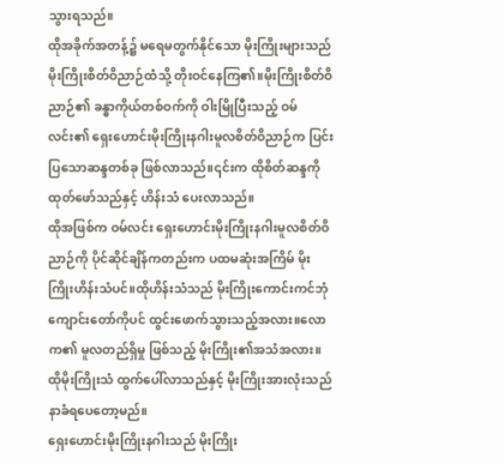သွားရသည်။
ထိုအခိုက်အတန့်၌ မရေမတွက်နိုင်သော မိုးကြိုးများသည် မိုးကြိုးစိတ်ဝိညာဉ်ထံသို့ တိုးဝင်နေကြ၏။မိုးကြိုးစိတ်ဝိညာဉ်၏ ခန္ဓာကိုယ်တစ်ဝက်ကို ဝါးမြိုပြီးသည့် ဝမ်လင်း၏ ရှေးဟောင်းမိုးကြိုးနဂါးမူလစိတ်ဝိညာဉ်က ပြင်းပြသောဆန္ဒတစ်ခု ဖြစ်လာသည်။၎င်းက ထိုစိတ်ဆန္ဒကို ထုတ်ဖော်သည်နှင့် ဟိန်းသံ ပေးလာသည်။
ထိုအဖြစ်က ဝမ်လင်း ရှေးဟောင်းမိုးကြိုးနဂါးမူလစိတ်ဝိညာဉ်ကို ပိုင်ဆိုင်ချိန်ကတည်းက ပထမဆုံးအကြိမ် မိုးကြိုးဟိန်းသံပင်။ထိုဟိန်းသံသည် မိုးကြိုးကောင်းကင်ဘုံကျောင်းတော်ကိုပင် ထွင်းဖောက်သွားသည့်အလား။လောက၏ မူလတည်ရှိမှု ဖြစ်သည့် မိုးကြိုး၏အသံအလား။
ထိုမိုးကြိုးသံ ထွက်ပေါ်လာသည်နှင့် မိုးကြိုးအားလုံးသည် နာခံရပေတော့မည်။
ရှေးဟောင်းမိုးကြိုးနဂါးသည် မိုးကြိုး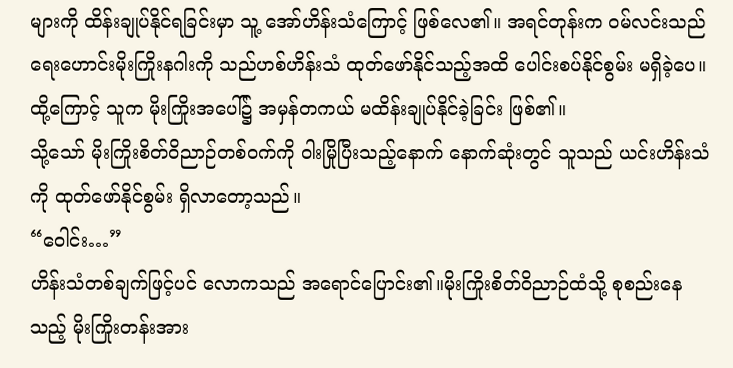များကို ထိန်းချုပ်နိုင်ရခြင်းမှာ သူ့ အော်ဟိန်းသံကြောင့် ဖြစ်လေ၏။ အရင်တုန်းက ဝမ်လင်းသည် ရေးဟောင်းမိုးကြိုးနဂါးကို သည်ဟစ်ဟိန်းသံ ထုတ်ဖော်နိုင်သည့်အထိ ပေါင်းစပ်နိုင်စွမ်း မရှိခဲ့ပေ။ထို့ကြောင့် သူက မိုးကြိုးအပေါ်၌ အမှန်တကယ် မထိန်းချုပ်နိုင်ခဲ့ခြင်း ဖြစ်၏။
သို့သော် မိုးကြိုးစိတ်ဝိညာဉ်တစ်ဝက်ကို ဝါးမြိုပြီးသည့်နောက် နောက်ဆုံးတွင် သူသည် ယင်းဟိန်းသံကို ထုတ်ဖော်နိုင်စွမ်း ရှိလာတော့သည်။
“ဝေါင်း…”
ဟိန်းသံတစ်ချက်ဖြင့်ပင် လောကသည် အရောင်ပြောင်း၏။မိုးကြိုးစိတ်ဝိညာဉ်ထံသို့ စုစည်းနေသည့် မိုးကြိုးတန်းအား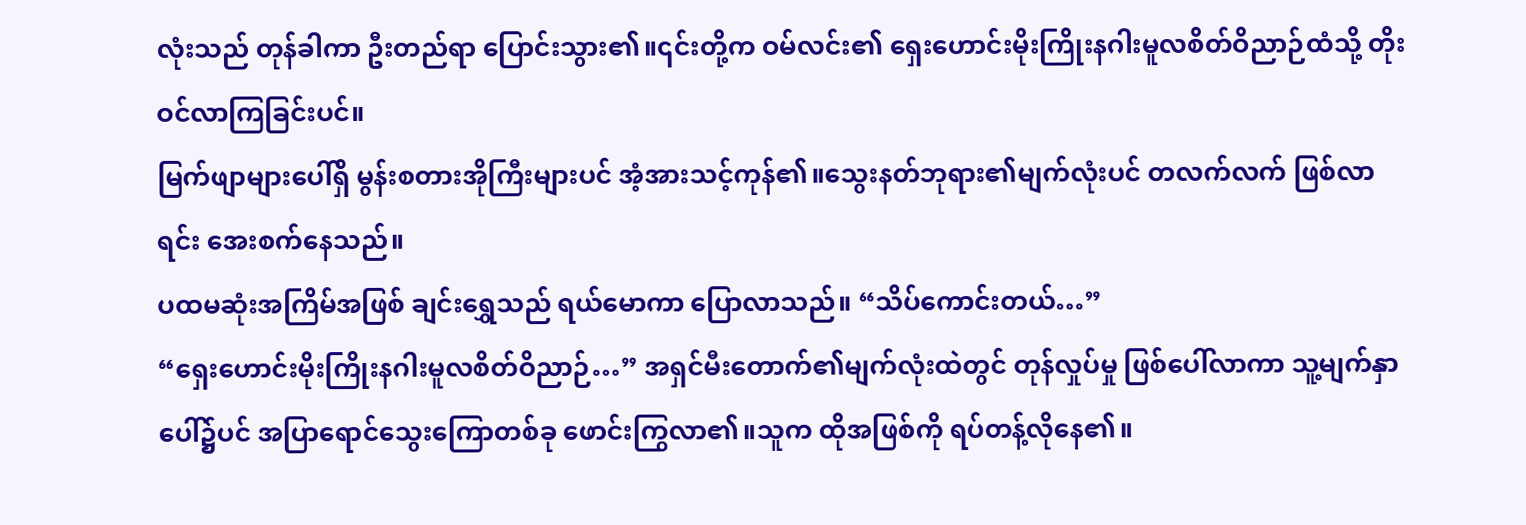လုံးသည် တုန်ခါကာ ဦးတည်ရာ ပြောင်းသွား၏။၎င်းတို့က ဝမ်လင်း၏ ရှေးဟောင်းမိုးကြိုးနဂါးမူလစိတ်ဝိညာဉ်ထံသို့ တိုးဝင်လာကြခြင်းပင်။
မြက်ဖျာများပေါ်ရှိ မွန်းစတားအိုကြီးများပင် အံ့အားသင့်ကုန်၏။သွေးနတ်ဘုရား၏မျက်လုံးပင် တလက်လက် ဖြစ်လာရင်း အေးစက်နေသည်။
ပထမဆုံးအကြိမ်အဖြစ် ချင်းရွှေသည် ရယ်မောကာ ပြောလာသည်။ “သိပ်ကောင်းတယ်…”
“ရှေးဟောင်းမိုးကြိုးနဂါးမူလစိတ်ဝိညာဉ်…” အရှင်မီးတောက်၏မျက်လုံးထဲတွင် တုန်လှုပ်မှု ဖြစ်ပေါ်လာကာ သူ့မျက်နှာပေါ်၌ပင် အပြာရောင်သွေးကြောတစ်ခု ဖောင်းကြွလာ၏။သူက ထိုအဖြစ်ကို ရပ်တန့်လိုနေ၏။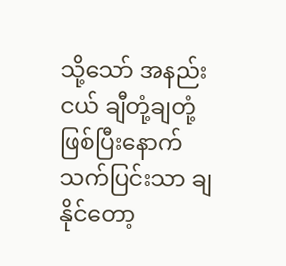သို့သော် အနည်းငယ် ချီတုံ့ချတုံ့ ဖြစ်ပြီးနောက် သက်ပြင်းသာ ချနိုင်တော့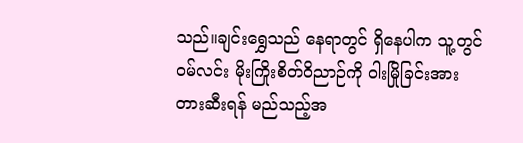သည်။ချင်းရွှေသည် နေရာတွင် ရှိနေပါက သူ့တွင် ဝမ်လင်း မိုးကြိုးစိတ်ဝိညာဉ်ကို ဝါးမြိုခြင်းအား တားဆီးရန် မည်သည့်အ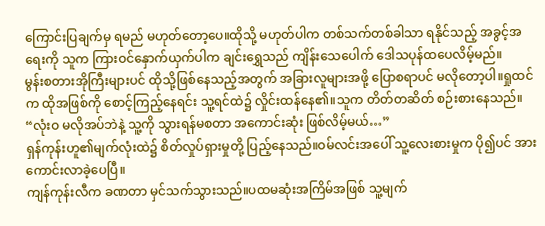ကြောင်းပြချက်မှ ရမည် မဟုတ်တော့ပေ။ထိုသို့ မဟုတ်ပါက တစ်သက်တစ်ခါသာ ရနိုင်သည့် အခွင့်အရေးကို သူက ကြားဝင်နှောက်ယှက်ပါက ချင်းရွှေသည် ကျိန်းသေပေါက် ဒေါသပုန်ထပေလိမ့်မည်။
မွန်းစတားအိုကြီးများပင် ထိုသို့ဖြစ်နေသည့်အတွက် အခြားလူများအဖို့ ပြောစရာပင် မလိုတော့ပါ။ရှုထင်က ထိုအဖြစ်ကို စောင့်ကြည့်နေရင်း သူ့ရင်ထဲ၌ လှိုင်းထန်နေ၏။သူက တိတ်တဆိတ် စဉ်းစားနေသည်။
“လုံးဝ မလိုအပ်ဘဲနဲ့ သူ့ကို သွားရန်မစတာ အကောင်းဆုံး ဖြစ်လိမ့်မယ်…”
ရှန်ကုန်းဟူ၏မျက်လုံးထဲ၌ စိတ်လှုပ်ရှားမှုတို့ ပြည့်နေသည်။ဝမ်လင်းအပေါ် သူ့လေးစားမှုက ပို၍ပင် အားကောင်းလာခဲ့ပေပြီ။
ကျန်ကုန်းလီက ခဏတာ မှင်သက်သွားသည်။ပထမဆုံးအကြိမ်အဖြစ် သူ့မျက်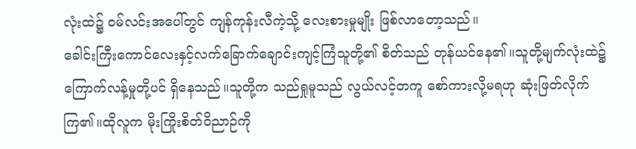လုံးထဲ၌ ဝမ်လင်းအပေါ်တွင် ကျန်ကုန်းလီကဲ့သို့ လေးစားမှုမျိုး ဖြစ်လာတော့သည်။
ခေါင်းကြီးကောင်လေးနှင့်လက်ခြောက်ချောင်းကျင့်ကြံသူတို့၏ စိတ်သည် တုန်ယင်နေ၏။သူတို့မျက်လုံးထဲ၌ ကြောက်လန့်မှုတို့ပင် ရှိနေသည်။သူတို့က သည်ရှုမူသည် လွယ်လင့်တကူ စော်ကားလို့မရဟု ဆုံးဖြတ်လိုက်ကြ၏။ထိုလူက မိုးကြိုးစိတ်ဝိညာဉ်ကို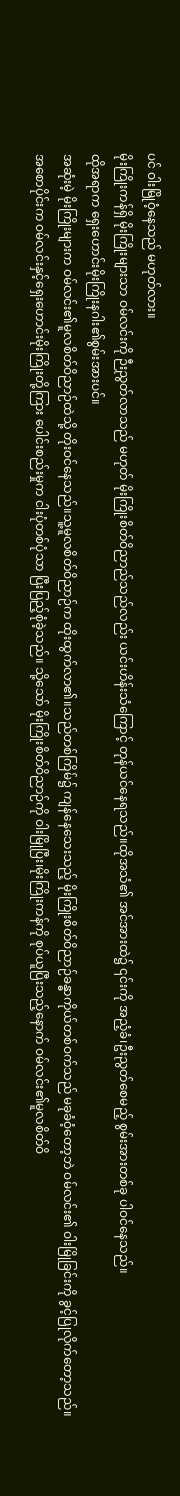ပင် ဝါးမြိုဝံ့နေသည် မဟုတ်လား။
မိုးကြိုးကန်ရှိ မိုးကြိုးများသာ ဝမ်လင်းကို ဉီးညွတ်လာသည် မဟုတ် မိုးကြိုးစိတ်ဝိညာည်သည်လည်း ယင်းဟိန်းသံကြောင့် တုန်ယင်နေရသည်။ထိုအသံ၏ အင်အားထဲ၌ ၎င်းကို အညံ့ခံ၊ဦးညွတ်စေမည့် စွမ်းအားတစ်ခု ပါဝင်နေသည်။
ထိုအရာက ရှေးဟောင်းမိုးကြိုးနဂါး၏စွမ်းအားပင်။
အဆုံးမဲ့ မိုးကြိုးများက ဝမ်လင်း၏မူလစိတ်ဝိညာဉ်ထဲသို့ တိုးဝင်နေသည်။သူ့မူလစိတ်ဝိညာဉ်က ထိုးထွက်လာ၏။သည်တစ်ကြိမ်၌ ကျန်နေသေးသည့် မိုးကြိုးစိတ်ဝိညာဉ်ခန္ဓာကိုယ်တစ်ဝက်သည် မခုခံဝံ့တော့ဘဲ ဝမ်လင်း၏ ဝါးမြိုခြင်းကို ခွင့်ပြုလိုက်တော့သည်။
အစောပိုင်းက ဝမ်လင်းနှင့်ရှေးဟောင်းမိုးကြိုးတို့ကြား ပေါင်းစည်းမှုက ငါးပုံတစ်ပုံသာ ပြီးပြည့်စုံခဲ့သည်။ သို့သော် မိုးကြိုးစိတ်ဝိညာဉ်ကို ဝါးမြိုပြီး၊မိုးကြိုးကန်ကို စုပ်ယူပြီးသည့်နောက် ဝမ်လင်း၏မူလစိတ်ဝိ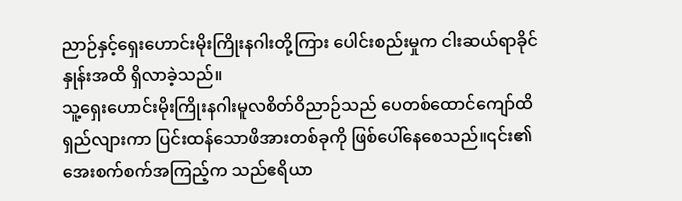ညာဉ်နှင့်ရှေးဟောင်းမိုးကြိုးနဂါးတို့ကြား ပေါင်းစည်းမှုက ငါးဆယ်ရာခိုင်နှုန်းအထိ ရှိလာခဲ့သည်။
သူ့ရှေးဟောင်းမိုးကြိုးနဂါးမူလစိတ်ဝိညာဉ်သည် ပေတစ်ထောင်ကျော်ထိ ရှည်လျားကာ ပြင်းထန်သောဖိအားတစ်ခုကို ဖြစ်ပေါ်နေစေသည်။၎င်း၏အေးစက်စက်အကြည့်က သည်ဧရိယာ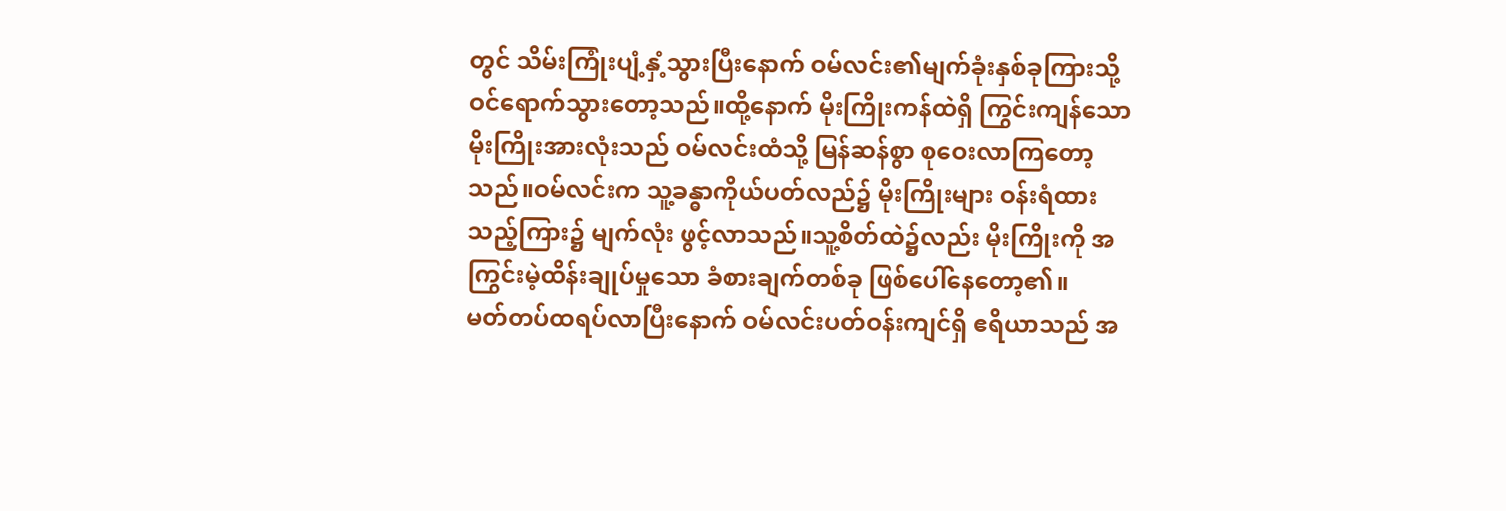တွင် သိမ်းကြုံးပျံ့နှံ့သွားပြီးနောက် ဝမ်လင်း၏မျက်ခုံးနှစ်ခုကြားသို့ ဝင်ရောက်သွားတော့သည်။ထို့နောက် မိုးကြိုးကန်ထဲရှိ ကြွင်းကျန်သောမိုးကြိုးအားလုံးသည် ဝမ်လင်းထံသို့ မြန်ဆန်စွာ စုဝေးလာကြတော့သည်။ဝမ်လင်းက သူ့ခန္ဓာကိုယ်ပတ်လည်၌ မိုးကြိုးများ ဝန်းရံထားသည့်ကြား၌ မျက်လုံး ဖွင့်လာသည်။သူ့စိတ်ထဲ၌လည်း မိုးကြိုးကို အကြွင်းမဲ့ထိန်းချုပ်မှုသော ခံစားချက်တစ်ခု ဖြစ်ပေါ်နေတော့၏။
မတ်တပ်ထရပ်လာပြီးနောက် ဝမ်လင်းပတ်ဝန်းကျင်ရှိ ဧရိယာသည် အ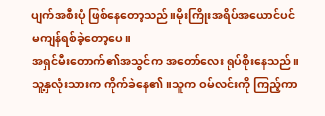ပျက်အစီးပုံ ဖြစ်နေတော့သည်။မိုးကြိုးအရိပ်အယောင်ပင် မကျန်ရစ်ခဲ့တော့ပေ။
အရှင်မီးတောက်၏အသွင်က အတော်လေး ရုပ်စိုးနေသည်။သူ့နှလုံးသားက ကိုက်ခဲနေ၏။သူက ဝမ်လင်းကို ကြည့်ကာ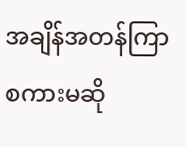အချိန်အတန်ကြာ စကားမဆို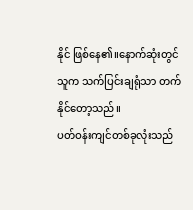နိုင် ဖြစ်နေ၏။နောက်ဆုံးတွင် သူက သက်ပြင်းချရုံသာ တက်နိုင်တော့သည်။
ပတ်ဝန်းကျင်တစ်ခုလုံးသည်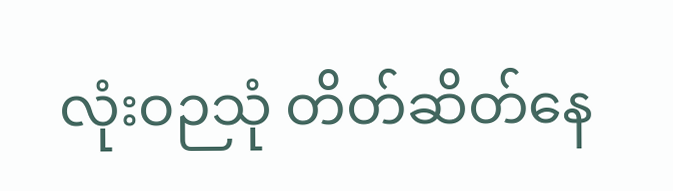လုံးဝဉသုံ တိတ်ဆိတ်နေ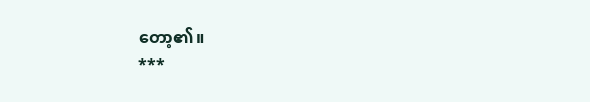တော့၏။
***